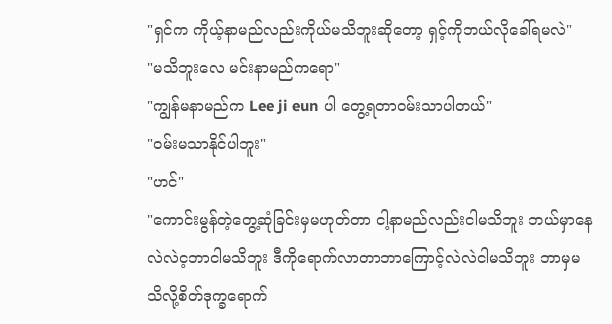"ရှင်က ကိုယ့်နာမည်လည်းကိုယ်မသိဘူးဆိုတော့ ရှင့်ကိုဘယ်လိုခေါ်ရမလဲ"
"မသိဘူးလေ မင်းနာမည်ကရော"
"ကျွန်မနာမည်က Lee ji eun ပါ တွေ့ရတာဝမ်းသာပါတယ်"
"ဝမ်းမသာနိုင်ပါဘူး"
"ဟင်"
"ကောင်းမွန်တဲ့တွေ့ဆုံခြင်းမှမဟုတ်တာ ငါ့နာမည်လည်းငါမသိဘူး ဘယ်မှာနေလဲလဲင့ဘာငါမသိဘူး ဒီကိုရောက်လာတာဘာကြောင့်လဲလဲငါမသိဘူး ဘာမှမသိလို့စိတ်ဒုက္ခရောက်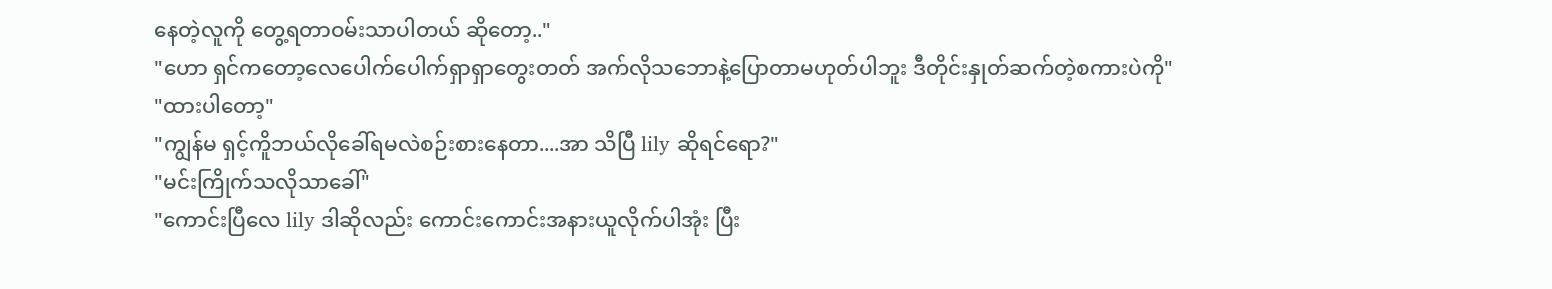နေတဲ့လူကို တွေ့ရတာဝမ်းသာပါတယ် ဆိုတော့.."
"ဟော ရှင်ကတော့လေပေါက်ပေါက်ရှာရှာတွေးတတ် အက်လိုသဘောနဲ့ပြောတာမဟုတ်ပါဘူး ဒီတိုင်းနှုတ်ဆက်တဲ့စကားပဲကို"
"ထားပါတော့"
"ကျွန်မ ရှင့်ကိူဘယ်လိုခေါ်ရမလဲစဉ်းစားနေတာ....အာ သိပြီ lily ဆိုရင်ရော?"
"မင်းကြိုက်သလိုသာခေါ်"
"ကောင်းပြီလေ lily ဒါဆိုလည်း ကောင်းကောင်းအနားယူလိုက်ပါအုံး ပြီး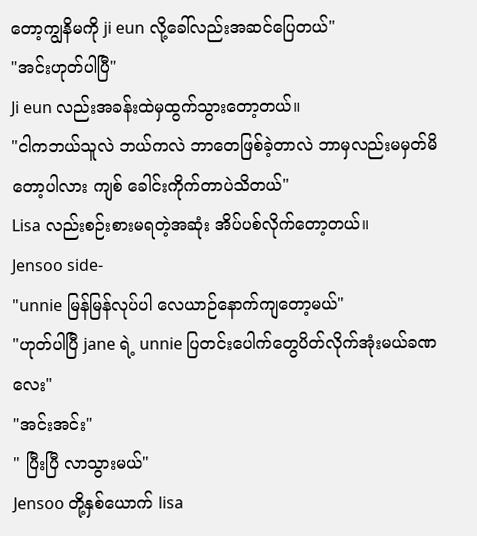တော့ကျွနိမကို ji eun လို့ခေါ်လည်းအဆင်ပြေတယ်"
"အင်းဟုတ်ပါပြီ"
Ji eun လည်းအခန်းထဲမှထွက်သွားတော့တယ်။
"ငါကဘယ်သူလဲ ဘယ်ကလဲ ဘာတေဖြစ်ခဲ့တာလဲ ဘာမှလည်းမမှတ်မိတော့ပါလား ကျစ် ခေါင်းကိုက်တာပဲသိတယ်"
Lisa လည်းစဉ်းစားမရတဲ့အဆုံး အိပ်ပစ်လိုက်တော့တယ်။
Jensoo side-
"unnie မြန်မြန်လုပ်ပါ လေယာဉ်နောက်ကျတော့မယ်"
"ဟုတ်ပါပြီ jane ရဲ့ unnie ပြတင်းပေါက်တွေပိတ်လိုက်အုံးမယ်ခဏလေး"
"အင်းအင်း"
" ပြီးပြီ လာသွားမယ်"
Jensoo တို့နှစ်ယောက် lisa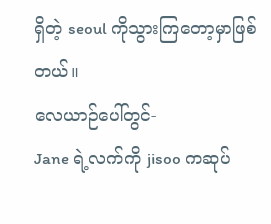ရှိတဲ့ seoul ကိုသွားကြတော့မှာဖြစ်တယ်။
လေယာဉ်ပေါ်တွင်-
Jane ရဲ့လက်ကို jisoo ကဆုပ်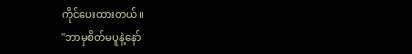ကိုင်ပေးထားတယ်။
"ဘာမှစိတ်မပူနဲ့နော်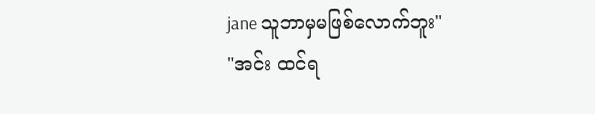jane သူဘာမှမဖြစ်လောက်ဘူး"
"အင်း ထင်ရ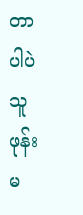တာပါပဲ သူဖုန်းမ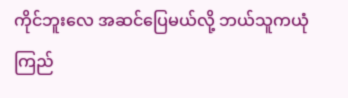ကိုင်ဘူးလေ အဆင်ပြေမယ်လို့ ဘယ်သူကယုံကြည်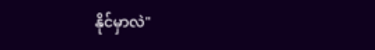နိုင်မှာလဲ"